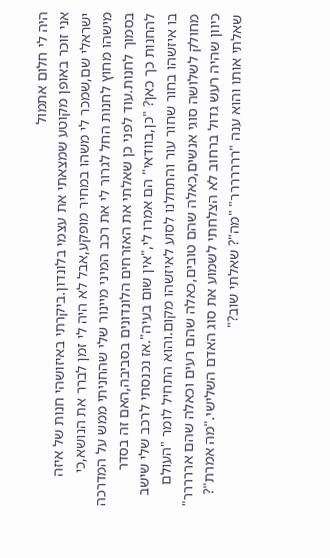היה לי חלום אתמול
אני זוכר באופן מקוטע שמצאתי את עצמי בלונדון.ביקרתי באיזושהי חנות של איזה ישראלי שם,שמכר לי משהו במחיר מופקע,אבל לא היה לי זמן לברר את הנושא,כי מישהו מחוץ לחנות החל לגרור לי את רכב המיני מיינור שלי שהחניתי ממש על המדרכה בסמוך לחנות.עוד לפני כן שאלתי את האזרחים הלונדונים בסביבה,האם זה בסדר להחנות כך כאן? "כן,בוודאי" הם אמרו לי,"אין שום בעיה".אז נכנסתי לרכב שלי שישב בו איזשהו בחור שחור עור והתחלנו לסוע לאיזשהו מקום.והוא התחיל לומר "העולם מחולק לשלושה סוגי אנשים,כאלה שהם טובים,כאלה שהם רעים וכאלה שהם אררררר" כיוון שהיה רעש גדול ברחוב לא הצלחתי לשמוע את סוג האדם השלישי."מה אמרת"? שאלתי אותו והוא ענה "ררררררר" "מה"? שאלתי שוב?"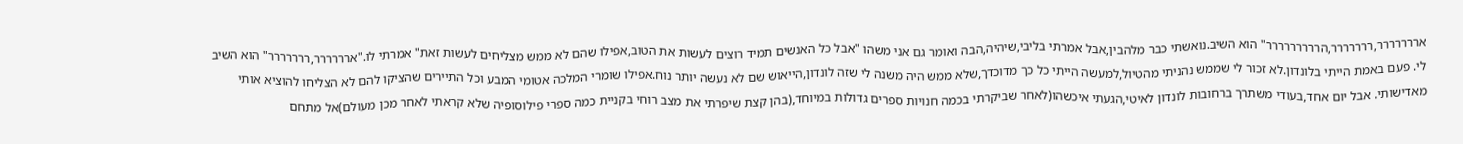אררררררר,ררררררר,הררררררררר" הוא השיב.נואשתי כבר מלהבין,אבל אמרתי בליבי,שיהיה,הבה ואומר גם אני משהו "אבל כל האנשים תמיד רוצים לעשות את הטוב,אפילו שהם לא ממש מצליחים לעשות זאת" אמרתי לו."ארררררר,ררררררר" הוא השיב לי. פעם באמת הייתי בלונדון.לא זכור לי שממש נהניתי מהטיול,למעשה הייתי כל כך מדוכדך,שלא ממש היה משנה לי שזה לונדון,הייאוש שם לא נעשה יותר נוח.אפילו שומרי המלכה אטומי המבע וכל התיירים שהציקו להם לא הצליחו להוציא אותי מאדישותי. אבל יום אחד,בעודי משתרך ברחובות לונדון לאיטי,הגעתי איכשהו(לאחר שביקרתי בכמה חנויות ספרים גדולות במיוחד,(בהן קצת שיפרתי את מצב רוחי בקניית כמה ספרי פילוסופיה שלא קראתי לאחר מכן מעולם)אל מתחם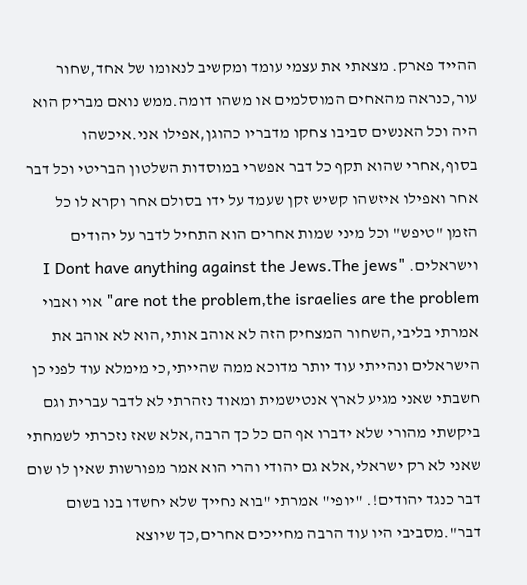ההייד פארק. מצאתי את עצמי עומד ומקשיב לנאומו של אחד,שחור עור,כנראה מהאחים המוסלמים או משהו דומה.ממש נואם מבריק הוא היה וכל האנשים סביבו צחקו מדבריו כהוגן,אפילו אני.איכשהו בסוף,אחרי שהוא תקף כל דבר אפשרי במוסדות השלטון הבריטי וכל דבר אחר ואפילו איזשהו קשיש זקן שעמד על ידו בסולם אחר וקרא לו כל הזמן "טיפש" וכל מיני שמות אחרים הוא התחיל לדבר על יהודים וישראלים. "I Dont have anything against the Jews.The jews are not the problem,the israelies are the problem" אוי ואבוי אמרתי בליבי,השחור המצחיק הזה לא אוהב אותי,הוא לא אוהב את הישראלים ונהייתי עוד יותר מדוכא ממה שהייתי,כי מימלא עוד לפני כן חשבתי שאני מגיע לארץ אנטישמית ומאוד נזהרתי לא לדבר עברית וגם ביקשתי מהורי שלא ידברו אף הם כל כך הרבה,אלא שאז נזכרתי לשמחתי שאני לא רק ישראלי,אלא גם יהודי והרי הוא אמר מפורשות שאין לו שום דבר כנגד יהודים!. "יופי" אמרתי "בוא נחייך שלא יחשדו בנו בשום דבר".מסביבי היו עוד הרבה מחייכים אחרים,כך שיוצא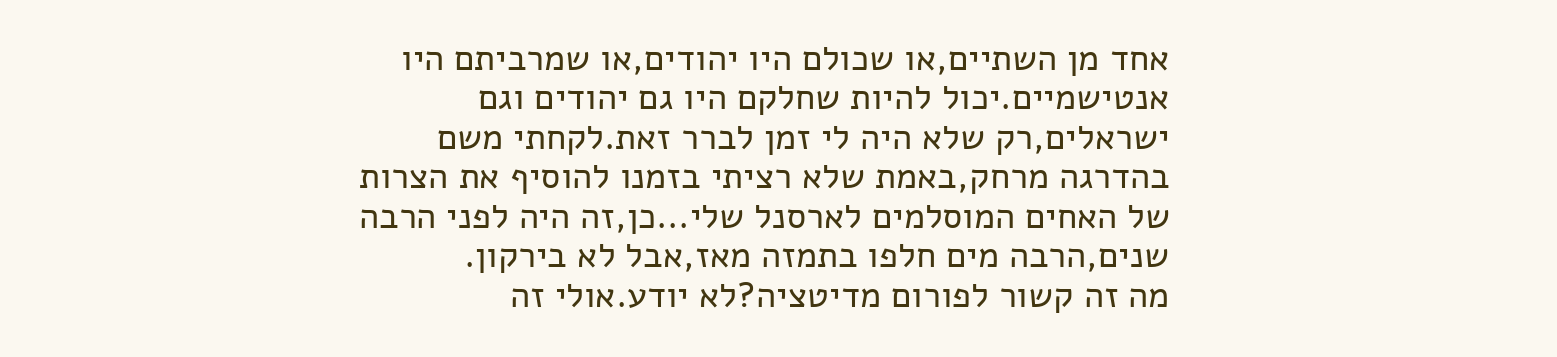אחד מן השתיים,או שכולם היו יהודים,או שמרביתם היו אנטישמיים.יכול להיות שחלקם היו גם יהודים וגם ישראלים,רק שלא היה לי זמן לברר זאת.לקחתי משם בהדרגה מרחק,באמת שלא רציתי בזמנו להוסיף את הצרות של האחים המוסלמים לארסנל שלי...כן,זה היה לפני הרבה שנים,הרבה מים חלפו בתמזה מאז,אבל לא בירקון.
מה זה קשור לפורום מדיטציה?לא יודע.אולי זה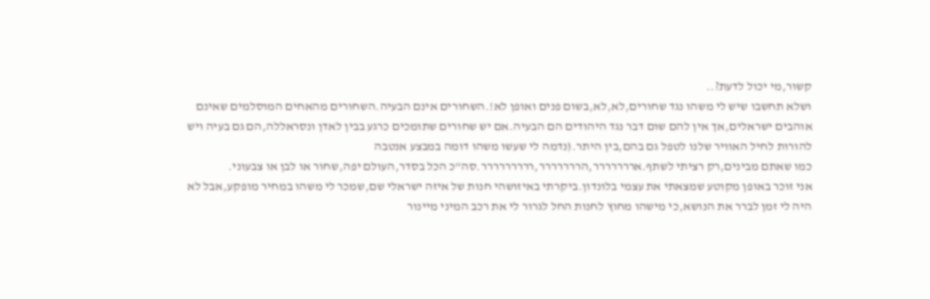קשור,מי יכול לדעת?..
ושלא תחשבו שיש לי משהו נגד שחורים,לא,לא,בשום פנים ואופן לא!.השחורים אינם הבעיה.השחורים מהאחים המוסלמים שאינם אוהבים ישראלים,אך אין להם שום דבר נגד היהודים הם הבעיה.אם יש שחורים שתומכים כרגע בבין לאדן ונסראללה,הם גם בעיה ויש להורות לחיל האוויר שלנו לטפל גם בהם,בין היתר.(נדמה לי שעשו משהו דומה במבצע אנטבה
כמו שאתם מבינים,רק רציתי לשתף.אררררררר,הררררררר,ררררררררר.סה"כ הכל בסדר,העולם יפה,שחור או לבן או צבעוני.
אני זוכר באופן מקוטע שמצאתי את עצמי בלונדון.ביקרתי באיזושהי חנות של איזה ישראלי שם,שמכר לי משהו במחיר מופקע,אבל לא היה לי זמן לברר את הנושא,כי מישהו מחוץ לחנות החל לגרור לי את רכב המיני מיינור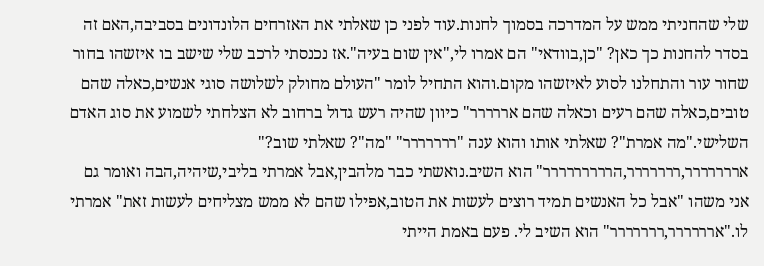שלי שהחניתי ממש על המדרכה בסמוך לחנות.עוד לפני כן שאלתי את האזרחים הלונדונים בסביבה,האם זה בסדר להחנות כך כאן? "כן,בוודאי" הם אמרו לי,"אין שום בעיה".אז נכנסתי לרכב שלי שישב בו איזשהו בחור שחור עור והתחלנו לסוע לאיזשהו מקום.והוא התחיל לומר "העולם מחולק לשלושה סוגי אנשים,כאלה שהם טובים,כאלה שהם רעים וכאלה שהם אררררר" כיוון שהיה רעש גדול ברחוב לא הצלחתי לשמוע את סוג האדם השלישי."מה אמרת"? שאלתי אותו והוא ענה "ררררררר" "מה"? שאלתי שוב?" אררררררר,ררררררר,הררררררררר" הוא השיב.נואשתי כבר מלהבין,אבל אמרתי בליבי,שיהיה,הבה ואומר גם אני משהו "אבל כל האנשים תמיד רוצים לעשות את הטוב,אפילו שהם לא ממש מצליחים לעשות זאת" אמרתי לו."ארררררר,ררררררר" הוא השיב לי. פעם באמת הייתי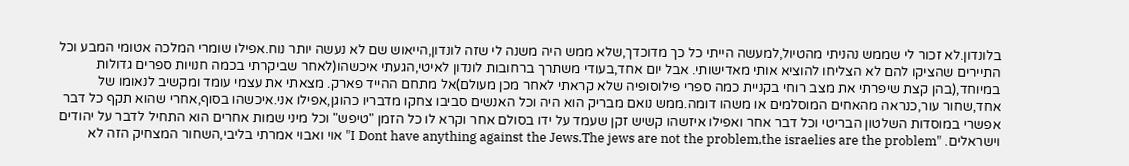בלונדון.לא זכור לי שממש נהניתי מהטיול,למעשה הייתי כל כך מדוכדך,שלא ממש היה משנה לי שזה לונדון,הייאוש שם לא נעשה יותר נוח.אפילו שומרי המלכה אטומי המבע וכל התיירים שהציקו להם לא הצליחו להוציא אותי מאדישותי. אבל יום אחד,בעודי משתרך ברחובות לונדון לאיטי,הגעתי איכשהו(לאחר שביקרתי בכמה חנויות ספרים גדולות במיוחד,(בהן קצת שיפרתי את מצב רוחי בקניית כמה ספרי פילוסופיה שלא קראתי לאחר מכן מעולם)אל מתחם ההייד פארק. מצאתי את עצמי עומד ומקשיב לנאומו של אחד,שחור עור,כנראה מהאחים המוסלמים או משהו דומה.ממש נואם מבריק הוא היה וכל האנשים סביבו צחקו מדבריו כהוגן,אפילו אני.איכשהו בסוף,אחרי שהוא תקף כל דבר אפשרי במוסדות השלטון הבריטי וכל דבר אחר ואפילו איזשהו קשיש זקן שעמד על ידו בסולם אחר וקרא לו כל הזמן "טיפש" וכל מיני שמות אחרים הוא התחיל לדבר על יהודים וישראלים. "I Dont have anything against the Jews.The jews are not the problem,the israelies are the problem" אוי ואבוי אמרתי בליבי,השחור המצחיק הזה לא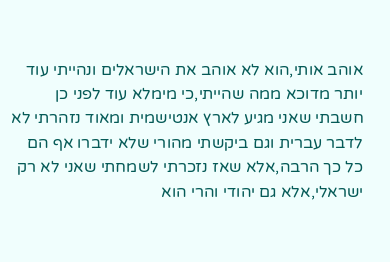אוהב אותי,הוא לא אוהב את הישראלים ונהייתי עוד יותר מדוכא ממה שהייתי,כי מימלא עוד לפני כן חשבתי שאני מגיע לארץ אנטישמית ומאוד נזהרתי לא לדבר עברית וגם ביקשתי מהורי שלא ידברו אף הם כל כך הרבה,אלא שאז נזכרתי לשמחתי שאני לא רק ישראלי,אלא גם יהודי והרי הוא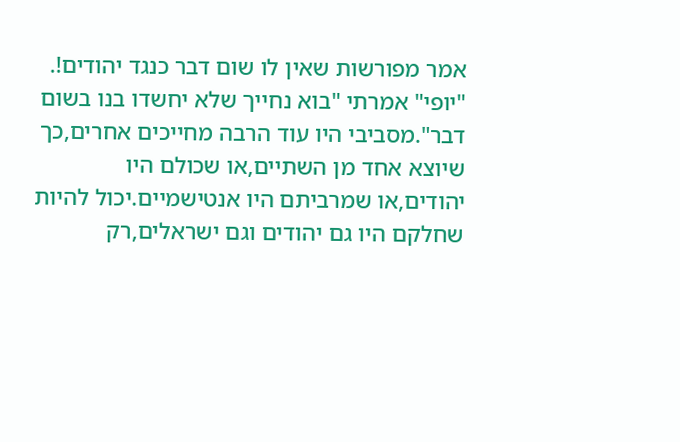אמר מפורשות שאין לו שום דבר כנגד יהודים!. "יופי" אמרתי "בוא נחייך שלא יחשדו בנו בשום דבר".מסביבי היו עוד הרבה מחייכים אחרים,כך שיוצא אחד מן השתיים,או שכולם היו יהודים,או שמרביתם היו אנטישמיים.יכול להיות שחלקם היו גם יהודים וגם ישראלים,רק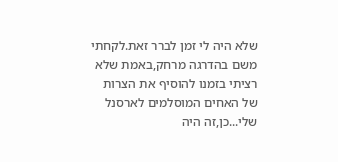שלא היה לי זמן לברר זאת.לקחתי משם בהדרגה מרחק,באמת שלא רציתי בזמנו להוסיף את הצרות של האחים המוסלמים לארסנל שלי...כן,זה היה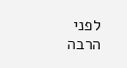לפני הרבה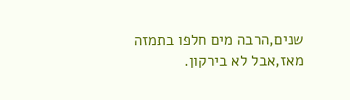שנים,הרבה מים חלפו בתמזה מאז,אבל לא בירקון.